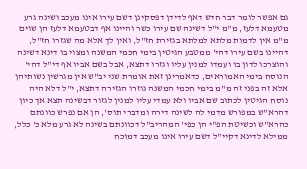גם אפשר לומר דבר חדש דאף לדידן דפסקינן דשם עירו אינו מעכב ושינה גרע מטעמא דלעז, מ"מ י"ל דשינה שם עירו כשר והיינו אף דבטעמא דלעז הן שוים מ"מ אין לדמות מלתא למלתא בגזירת חז"ל, ואין לך אלא מה שגזרו חז"ל, דהיינו בשם עירו דהי' ממטבע הגיטין בימי חכמי המשנה ומצוי בו דינא דשינה והוצרכו לדון בו ועמדו למנין עליו וגזרו דתצא, אבל בשם אביו אף די"ל דהי' הנוסח בימי האמוראים, כדאמרינן זאת אומרת שני יב"ש אין מגרשין נשותיהן אלא זה בפני זה מ"מ בימי חכמי המשנה גוזרו הגזירה דתצא, י"ל דלא היה נוסח הגיטין לכתוב שם אביו ולא עמדי עליו למנין לגזור דבשינה תצא אך כיון דהרא"ש במפורש מדמי לה לשינה דירה ומדברי תוס', הן אם נפרש כוונתם כהרא"ש וכשיטת הפ"י הן כפי' המהריב"ל דכוונתם בשינה לא גרע מלא כ' כלל, ממילא לדינא דקיי"ל דשם עירו אינו מעכב דמוכח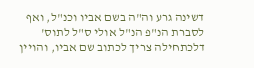דשינה גרע וה"ה בשם אביו וכנ"ל, ואף לסברת הנ"פ הנ"ל אולי ס"ל לתוס' דלכתחילה צריך לכתוב שם אביו, והויין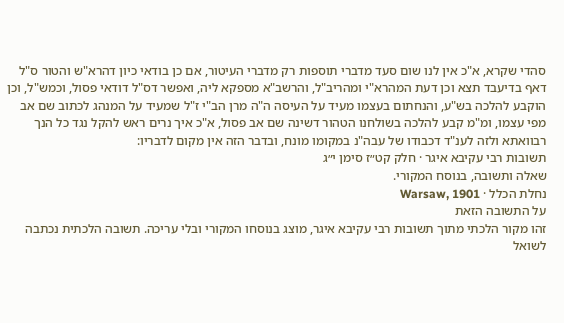סהדי שקרא, א"כ אין לנו שום סעד מדברי תוספות רק מדברי העיטור, אם כן בודאי כיון דהרא"ש והטור ס"ל דאף בדיעבד תצא וכן דעת המהרא"י ומהריב"ל, והרשב"א מספקא ליה, ואפשר דס"ל דודאי פסול, וכמש"ל, וכן הוקבע להלכה בש"ע, והנחתום בעצמו מעיד על העיסה ה"ה מרן הב"י ז"ל שמעיד על המנהג לכתוב שם אב מפי עצמו, ומ"מ קבע להלכה בשולחנו הטהור דשינה שם אב פסול, א"כ איך נרים ראש להקל נגד כל הנך רבוואתא ולזה לענ"ד דכבודו של עבה"נ במקומו מונח, ובדבר הזה אין מקום לדבריו:
תשובות רבי עקיבא איגר · חלק קט״ז סימן י״ג
שאלה ותשובה, בנוסח המקורי.
נחלת הכלל · Warsaw, 1901
על התשובה הזאת
זהו מקור הלכתי מתוך תשובות רבי עקיבא איגר, מוצג בנוסחו המקורי ובלי עריכה. תשובה הלכתית נכתבה לשואל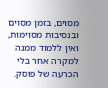מסוים, בזמן מסוים ובנסיבות מסוימות, ואין ללמוד ממנה למקרה אחר בלי הכרעה של פוסק.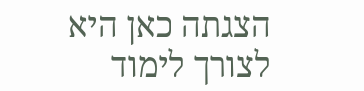הצגתה כאן היא לצורך לימוד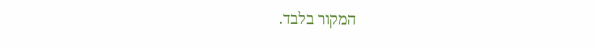המקור בלבד.